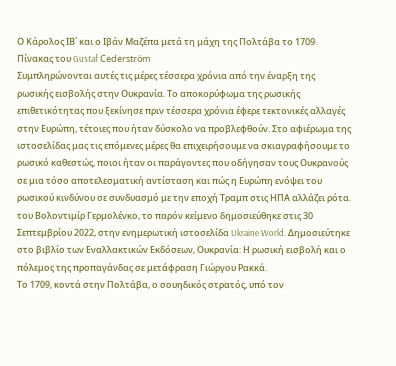Ο Κάρολος ΙΒ΄ και ο Ιβάν Μαζέπα μετά τη μάχη της Πολτάβα το 1709. Πίνακας του Gustaf Cederström
Συμπληρώνονται αυτές τις μέρες τέσσερα χρόνια από την έναρξη της ρωσικής εισβολής στην Ουκρανία. Το αποκορύφωμα της ρωσικής επιθετικότητας που ξεκίνησε πριν τέσσερα χρόνια έφερε τεκτονικές αλλαγές στην Ευρώπη, τέτοιες που ήταν δύσκολο να προβλεφθούν. Στο αφιέρωμα της ιστοσελίδας μας τις επόμενες μέρες θα επιχειρήσουμε να σκιαγραφήσουμε το ρωσικό καθεστώς, ποιοι ήταν οι παράγοντες που οδήγησαν τους Ουκρανούς σε μια τόσο αποτελεσματική αντίσταση και πώς η Ευρώπη ενόψει του ρωσικού κινδύνου σε συνδυασμό με την εποχή Τραμπ στις ΗΠΑ αλλάζει ρότα.
του Βολοντιμίρ Γερμολένκο, το παρόν κείμενο δημοσιεύθηκε στις 30 Σεπτεμβρίου 2022, στην ενημερωτική ιστοσελίδα Ukraine World. Δημοσιεύτηκε στο βιβλίο των Εναλλακτικών Εκδόσεων, Ουκρανία: Η ρωσική εισβολή και ο πόλεμος της προπαγάνδας σε μετάφραση Γιώργου Ρακκά.
Το 1709, κοντά στην Πολτάβα, ο σουηδικός στρατός, υπό τον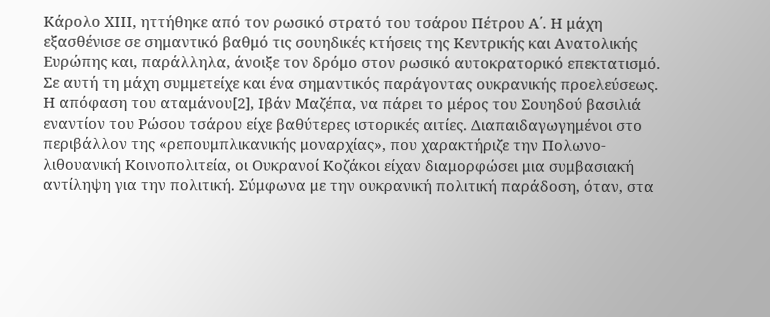Κάρολο ΧΙΙΙ, ηττήθηκε από τον ρωσικό στρατό του τσάρου Πέτρου Α΄. Η μάχη εξασθένισε σε σημαντικό βαθμό τις σουηδικές κτήσεις της Κεντρικής και Ανατολικής Ευρώπης και, παράλληλα, άνοιξε τον δρόμο στον ρωσικό αυτοκρατορικό επεκτατισμό. Σε αυτή τη μάχη συμμετείχε και ένα σημαντικός παράγοντας ουκρανικής προελεύσεως.
Η απόφαση του αταμάνου[2], Ιβάν Μαζέπα, να πάρει το μέρος του Σουηδού βασιλιά εναντίον του Ρώσου τσάρου είχε βαθύτερες ιστορικές αιτίες. Διαπαιδαγωγημένοι στο περιβάλλον της «ρεπουμπλικανικής μοναρχίας», που χαρακτήριζε την Πολωνο-λιθουανική Κοινοπολιτεία, οι Ουκρανοί Κοζάκοι είχαν διαμορφώσει μια συμβασιακή αντίληψη για την πολιτική. Σύμφωνα με την ουκρανική πολιτική παράδοση, όταν, στα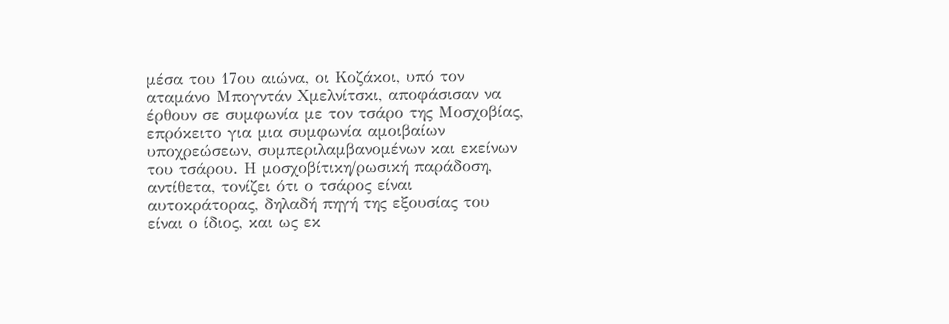μέσα του 17ου αιώνα, οι Κοζάκοι, υπό τον αταμάνο Μπογντάν Χμελνίτσκι, αποφάσισαν να έρθουν σε συμφωνία με τον τσάρο της Μοσχοβίας, επρόκειτο για μια συμφωνία αμοιβαίων υποχρεώσεων, συμπεριλαμβανομένων και εκείνων του τσάρου. Η μοσχοβίτικη/ρωσική παράδοση, αντίθετα, τονίζει ότι ο τσάρος είναι αυτοκράτορας, δηλαδή πηγή της εξουσίας του είναι ο ίδιος, και ως εκ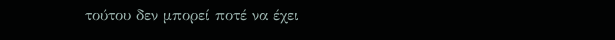τούτου δεν μπορεί ποτέ να έχει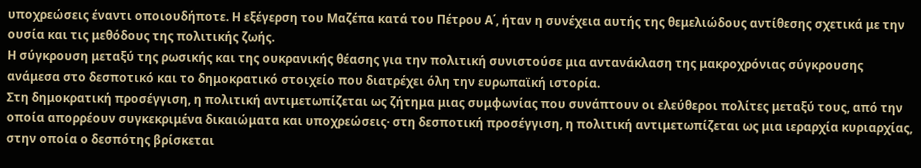υποχρεώσεις έναντι οποιουδήποτε. Η εξέγερση του Μαζέπα κατά του Πέτρου Α΄, ήταν η συνέχεια αυτής της θεμελιώδους αντίθεσης σχετικά με την ουσία και τις μεθόδους της πολιτικής ζωής.
Η σύγκρουση μεταξύ της ρωσικής και της ουκρανικής θέασης για την πολιτική συνιστούσε μια αντανάκλαση της μακροχρόνιας σύγκρουσης ανάμεσα στο δεσποτικό και το δημοκρατικό στοιχείο που διατρέχει όλη την ευρωπαϊκή ιστορία.
Στη δημοκρατική προσέγγιση, η πολιτική αντιμετωπίζεται ως ζήτημα μιας συμφωνίας που συνάπτουν οι ελεύθεροι πολίτες μεταξύ τους, από την οποία απορρέουν συγκεκριμένα δικαιώματα και υποχρεώσεις· στη δεσποτική προσέγγιση, η πολιτική αντιμετωπίζεται ως μια ιεραρχία κυριαρχίας, στην οποία ο δεσπότης βρίσκεται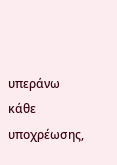υπεράνω κάθε υποχρέωσης,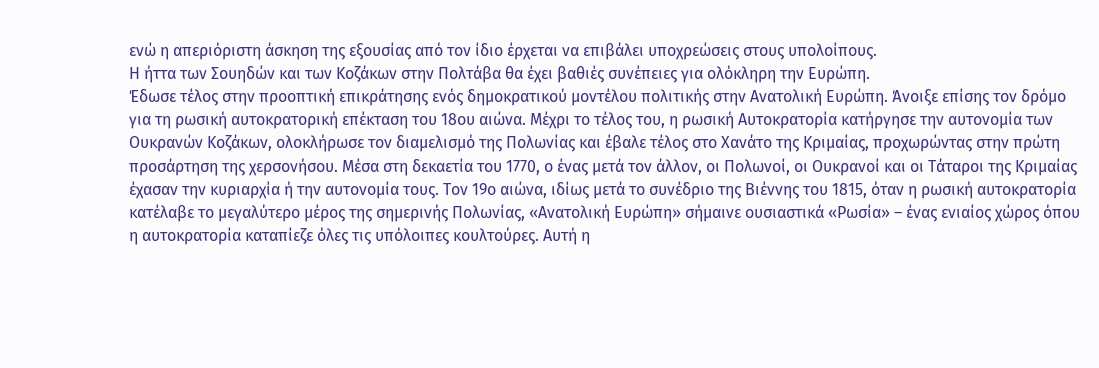ενώ η απεριόριστη άσκηση της εξουσίας από τον ίδιο έρχεται να επιβάλει υποχρεώσεις στους υπολοίπους.
Η ήττα των Σουηδών και των Κοζάκων στην Πολτάβα θα έχει βαθιές συνέπειες για ολόκληρη την Ευρώπη.
Έδωσε τέλος στην προοπτική επικράτησης ενός δημοκρατικού μοντέλου πολιτικής στην Ανατολική Ευρώπη. Άνοιξε επίσης τον δρόμο για τη ρωσική αυτοκρατορική επέκταση του 18ου αιώνα. Μέχρι το τέλος του, η ρωσική Αυτοκρατορία κατήργησε την αυτονομία των Ουκρανών Κοζάκων, ολοκλήρωσε τον διαμελισμό της Πολωνίας και έβαλε τέλος στο Χανάτο της Κριμαίας, προχωρώντας στην πρώτη προσάρτηση της χερσονήσου. Μέσα στη δεκαετία του 1770, ο ένας μετά τον άλλον, οι Πολωνοί, οι Ουκρανοί και οι Τάταροι της Κριμαίας έχασαν την κυριαρχία ή την αυτονομία τους. Τον 19ο αιώνα, ιδίως μετά το συνέδριο της Βιέννης του 1815, όταν η ρωσική αυτοκρατορία κατέλαβε το μεγαλύτερο μέρος της σημερινής Πολωνίας, «Ανατολική Ευρώπη» σήμαινε ουσιαστικά «Ρωσία» – ένας ενιαίος χώρος όπου η αυτοκρατορία καταπίεζε όλες τις υπόλοιπες κουλτούρες. Αυτή η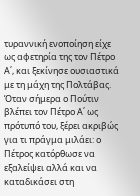τυραννική ενοποίηση είχε ως αφετηρία της τον Πέτρο Α΄, και ξεκίνησε ουσιαστικά με τη μάχη της Πολτάβας.
Όταν σήμερα ο Πούτιν βλέπει τον Πέτρο Α΄ ως πρότυπό του, ξέρει ακριβώς για τι πράγμα μιλάει: ο Πέτρος κατόρθωσε να εξαλείψει αλλά και να καταδικάσει στη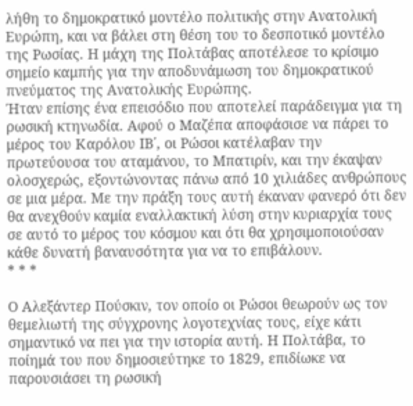λήθη το δημοκρατικό μοντέλο πολιτικής στην Ανατολική Ευρώπη, και να βάλει στη θέση του το δεσποτικό μοντέλο της Ρωσίας. Η μάχη της Πολτάβας αποτέλεσε το κρίσιμο σημείο καμπής για την αποδυνάμωση του δημοκρατικού πνεύματος της Ανατολικής Ευρώπης.
Ήταν επίσης ένα επεισόδιο που αποτελεί παράδειγμα για τη ρωσική κτηνωδία. Αφού ο Μαζέπα αποφάσισε να πάρει το μέρος του Καρόλου ΙΒ΄, οι Ρώσοι κατέλαβαν την πρωτεύουσα του αταμάνου, το Μπατιρίν, και την έκαψαν ολοσχερώς, εξοντώνοντας πάνω από 10 χιλιάδες ανθρώπους σε μια μέρα. Με την πράξη τους αυτή έκαναν φανερό ότι δεν θα ανεχθούν καμία εναλλακτική λύση στην κυριαρχία τους σε αυτό το μέρος του κόσμου και ότι θα χρησιμοποιούσαν κάθε δυνατή βαναυσότητα για να το επιβάλουν.
* * *

Ο Αλεξάντερ Πούσκιν, τον οποίο οι Ρώσοι θεωρούν ως τον θεμελιωτή της σύγχρονης λογοτεχνίας τους, είχε κάτι σημαντικό να πει για την ιστορία αυτή. Η Πολτάβα, το ποίημά του που δημοσιεύτηκε το 1829, επιδίωκε να παρουσιάσει τη ρωσική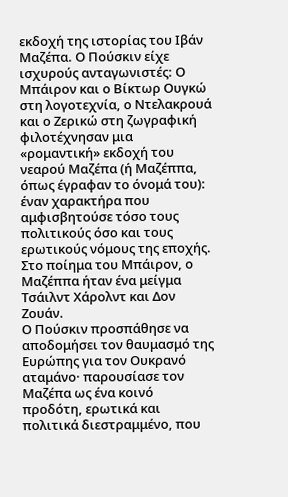εκδοχή της ιστορίας του Ιβάν Μαζέπα. Ο Πούσκιν είχε ισχυρούς ανταγωνιστές: Ο Μπάιρον και ο Βίκτωρ Ουγκώ στη λογοτεχνία, ο Ντελακρουά και ο Ζερικώ στη ζωγραφική φιλοτέχνησαν μια «ρομαντική» εκδοχή του νεαρού Μαζέπα (ή Μαζέππα, όπως έγραφαν το όνομά του): έναν χαρακτήρα που αμφισβητούσε τόσο τους πολιτικούς όσο και τους ερωτικούς νόμους της εποχής. Στο ποίημα του Μπάιρον, ο Μαζέππα ήταν ένα μείγμα Τσάιλντ Χάρολντ και Δον Ζουάν.
Ο Πούσκιν προσπάθησε να αποδομήσει τον θαυμασμό της Ευρώπης για τον Ουκρανό αταμάνο· παρουσίασε τον Μαζέπα ως ένα κοινό προδότη, ερωτικά και πολιτικά διεστραμμένο, που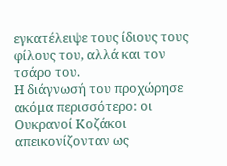εγκατέλειψε τους ίδιους τους φίλους του, αλλά και τον τσάρο του.
Η διάγνωσή του προχώρησε ακόμα περισσότερο: οι Ουκρανοί Κοζάκοι απεικονίζονταν ως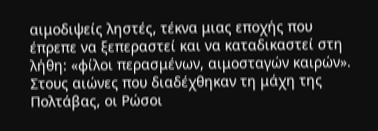αιμοδιψείς ληστές, τέκνα μιας εποχής που έπρεπε να ξεπεραστεί και να καταδικαστεί στη λήθη: «φίλοι περασμένων, αιμοσταγών καιρών».
Στους αιώνες που διαδέχθηκαν τη μάχη της Πολτάβας, οι Ρώσοι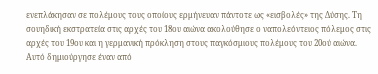ενεπλάκησαν σε πολέμους τους οποίους ερμήνευαν πάντοτε ως «εισβολές» της Δύσης. Τη σουηδική εκστρατεία στις αρχές του 18ου αιώνα ακολούθησε ο ναπολεόντειος πόλεμος στις αρχές του 19ου και η γερμανική πρόκληση στους παγκόσμιους πολέμους του 20ού αιώνα. Αυτό δημιούργησε έναν από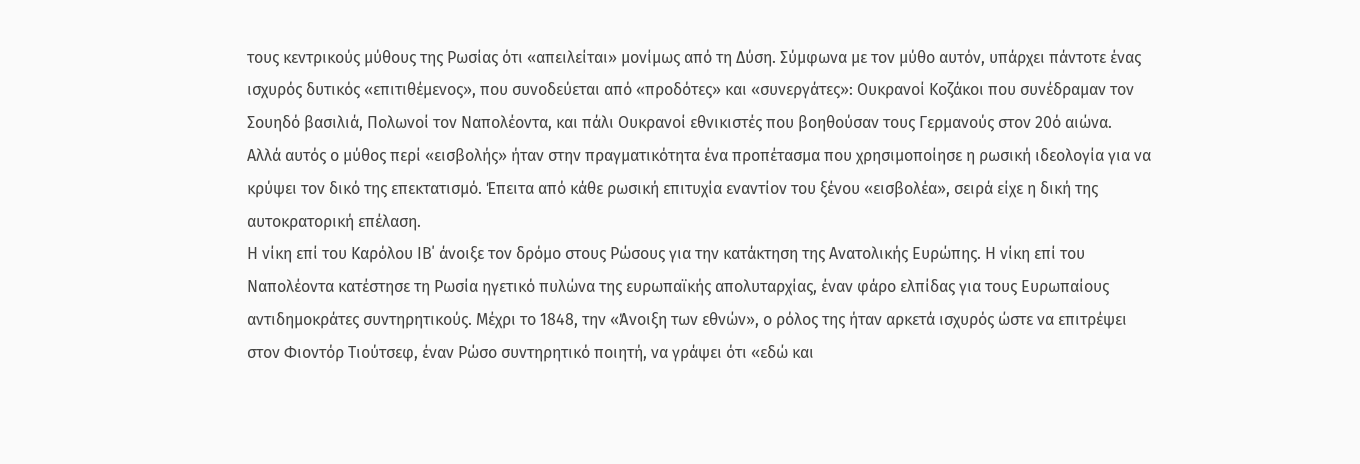τους κεντρικούς μύθους της Ρωσίας ότι «απειλείται» μονίμως από τη Δύση. Σύμφωνα με τον μύθο αυτόν, υπάρχει πάντοτε ένας ισχυρός δυτικός «επιτιθέμενος», που συνοδεύεται από «προδότες» και «συνεργάτες»: Ουκρανοί Κοζάκοι που συνέδραμαν τον Σουηδό βασιλιά, Πολωνοί τον Ναπολέοντα, και πάλι Ουκρανοί εθνικιστές που βοηθούσαν τους Γερμανούς στον 20ό αιώνα.
Αλλά αυτός ο μύθος περί «εισβολής» ήταν στην πραγματικότητα ένα προπέτασμα που χρησιμοποίησε η ρωσική ιδεολογία για να κρύψει τον δικό της επεκτατισμό. Έπειτα από κάθε ρωσική επιτυχία εναντίον του ξένου «εισβολέα», σειρά είχε η δική της αυτοκρατορική επέλαση.
Η νίκη επί του Καρόλου ΙΒ΄ άνοιξε τον δρόμο στους Ρώσους για την κατάκτηση της Ανατολικής Ευρώπης. Η νίκη επί του Ναπολέοντα κατέστησε τη Ρωσία ηγετικό πυλώνα της ευρωπαϊκής απολυταρχίας, έναν φάρο ελπίδας για τους Ευρωπαίους αντιδημοκράτες συντηρητικούς. Μέχρι το 1848, την «Άνοιξη των εθνών», ο ρόλος της ήταν αρκετά ισχυρός ώστε να επιτρέψει στον Φιοντόρ Τιούτσεφ, έναν Ρώσο συντηρητικό ποιητή, να γράψει ότι «εδώ και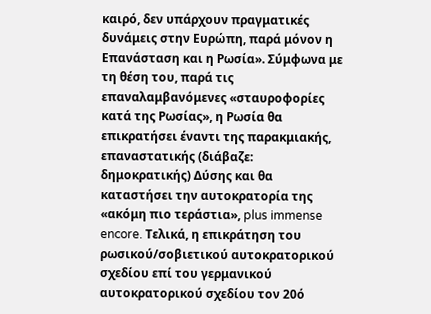καιρό, δεν υπάρχουν πραγματικές δυνάμεις στην Ευρώπη, παρά μόνον η Επανάσταση και η Ρωσία». Σύμφωνα με τη θέση του, παρά τις επαναλαμβανόμενες «σταυροφορίες κατά της Ρωσίας», η Ρωσία θα επικρατήσει έναντι της παρακμιακής, επαναστατικής (διάβαζε: δημοκρατικής) Δύσης και θα καταστήσει την αυτοκρατορία της «ακόμη πιο τεράστια», plus immense encore. Τελικά, η επικράτηση του ρωσικού/σοβιετικού αυτοκρατορικού σχεδίου επί του γερμανικού αυτοκρατορικού σχεδίου τον 20ό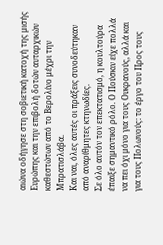αιώνα οδήγησε στη σοβιετική κατοχή της μισής Ευρώπης και την επιβολή δοτών αυταρχικών καθεστώτων από το Βερολίνο μέχρι την Μπρατισλάβα.
Και ναι, όλες αυτές οι πράξεις συνοδεύτηκαν από αναρίθμητες κτηνωδίες.
Σε όλο αυτόν τον επεκτατισμό, η κουλτούρα έπαιξε σημαντικό ρόλο. Ο Πούσκιν είχε πολλά να πει όχι μόνο για τους Ουκρανούς, αλλά και για τους Πολωνούς: το έργο του Προς τους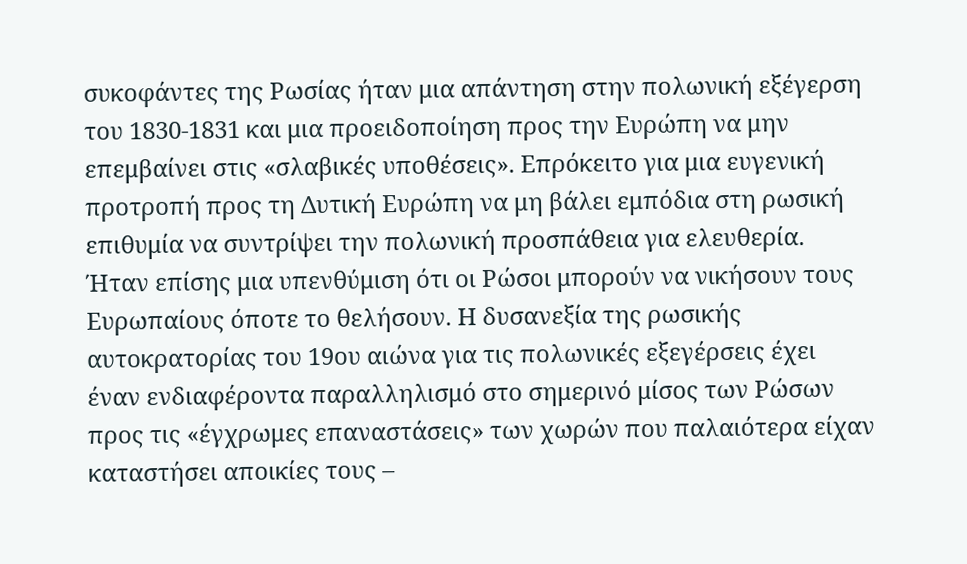συκοφάντες της Ρωσίας ήταν μια απάντηση στην πολωνική εξέγερση του 1830-1831 και μια προειδοποίηση προς την Ευρώπη να μην επεμβαίνει στις «σλαβικές υποθέσεις». Επρόκειτο για μια ευγενική προτροπή προς τη Δυτική Ευρώπη να μη βάλει εμπόδια στη ρωσική επιθυμία να συντρίψει την πολωνική προσπάθεια για ελευθερία. Ήταν επίσης μια υπενθύμιση ότι οι Ρώσοι μπορούν να νικήσουν τους Ευρωπαίους όποτε το θελήσουν. Η δυσανεξία της ρωσικής αυτοκρατορίας του 19ου αιώνα για τις πολωνικές εξεγέρσεις έχει έναν ενδιαφέροντα παραλληλισμό στο σημερινό μίσος των Ρώσων προς τις «έγχρωμες επαναστάσεις» των χωρών που παλαιότερα είχαν καταστήσει αποικίες τους –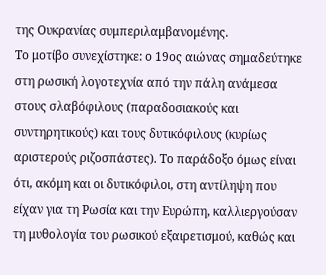της Ουκρανίας συμπεριλαμβανομένης.
Το μοτίβο συνεχίστηκε: ο 19ος αιώνας σημαδεύτηκε στη ρωσική λογοτεχνία από την πάλη ανάμεσα στους σλαβόφιλους (παραδοσιακούς και συντηρητικούς) και τους δυτικόφιλους (κυρίως αριστερούς ριζοσπάστες). Το παράδοξο όμως είναι ότι, ακόμη και οι δυτικόφιλοι, στη αντίληψη που είχαν για τη Ρωσία και την Ευρώπη, καλλιεργούσαν τη μυθολογία του ρωσικού εξαιρετισμού, καθώς και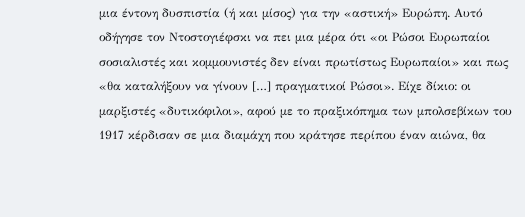μια έντονη δυσπιστία (ή και μίσος) για την «αστική» Ευρώπη. Αυτό οδήγησε τον Ντοστογιέφσκι να πει μια μέρα ότι «οι Ρώσοι Ευρωπαίοι σοσιαλιστές και κομμουνιστές δεν είναι πρωτίστως Ευρωπαίοι» και πως «θα καταλήξουν να γίνουν […] πραγματικοί Ρώσοι». Είχε δίκιο: οι μαρξιστές «δυτικόφιλοι», αφού με το πραξικόπημα των μπολσεβίκων του 1917 κέρδισαν σε μια διαμάχη που κράτησε περίπου έναν αιώνα, θα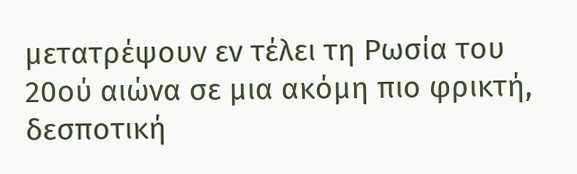μετατρέψουν εν τέλει τη Ρωσία του 20ού αιώνα σε μια ακόμη πιο φρικτή, δεσποτική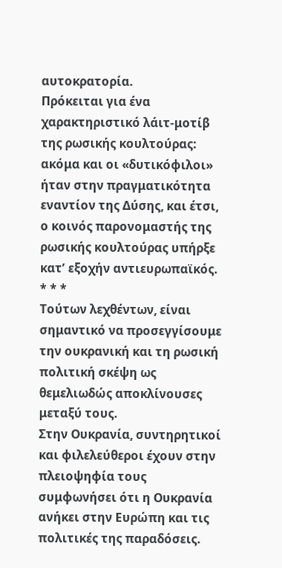αυτοκρατορία.
Πρόκειται για ένα χαρακτηριστικό λάιτ-μοτίβ της ρωσικής κουλτούρας: ακόμα και οι «δυτικόφιλοι» ήταν στην πραγματικότητα εναντίον της Δύσης, και έτσι, ο κοινός παρονομαστής της ρωσικής κουλτούρας υπήρξε κατ’ εξοχήν αντιευρωπαϊκός.
* * *
Τούτων λεχθέντων, είναι σημαντικό να προσεγγίσουμε την ουκρανική και τη ρωσική πολιτική σκέψη ως θεμελιωδώς αποκλίνουσες μεταξύ τους.
Στην Ουκρανία, συντηρητικοί και φιλελεύθεροι έχουν στην πλειοψηφία τους συμφωνήσει ότι η Ουκρανία ανήκει στην Ευρώπη και τις πολιτικές της παραδόσεις.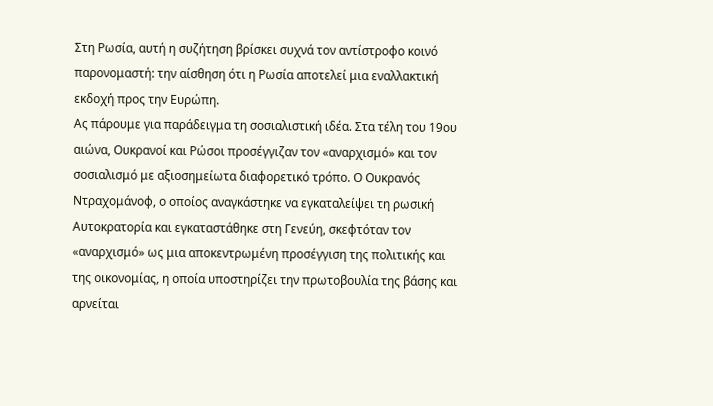Στη Ρωσία, αυτή η συζήτηση βρίσκει συχνά τον αντίστροφο κοινό παρονομαστή: την αίσθηση ότι η Ρωσία αποτελεί μια εναλλακτική εκδοχή προς την Ευρώπη.
Ας πάρουμε για παράδειγμα τη σοσιαλιστική ιδέα. Στα τέλη του 19ου αιώνα, Ουκρανοί και Ρώσοι προσέγγιζαν τον «αναρχισμό» και τον σοσιαλισμό με αξιοσημείωτα διαφορετικό τρόπο. Ο Ουκρανός Ντραχομάνοφ, ο οποίος αναγκάστηκε να εγκαταλείψει τη ρωσική Αυτοκρατορία και εγκαταστάθηκε στη Γενεύη, σκεφτόταν τον «αναρχισμό» ως μια αποκεντρωμένη προσέγγιση της πολιτικής και της οικονομίας, η οποία υποστηρίζει την πρωτοβουλία της βάσης και αρνείται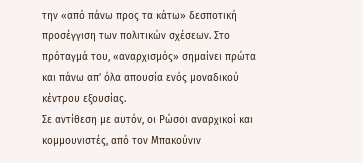την «από πάνω προς τα κάτω» δεσποτική προσέγγιση των πολιτικών σχέσεων. Στο πρόταγμά του, «αναρχισμός» σημαίνει πρώτα και πάνω απ’ όλα απουσία ενός μοναδικού κέντρου εξουσίας.
Σε αντίθεση με αυτόν, οι Ρώσοι αναρχικοί και κομμουνιστές, από τον Μπακούνιν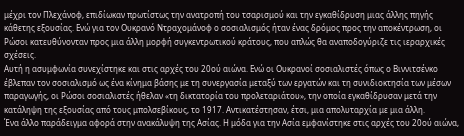μέχρι τον Πλεχάνοφ, επιδίωκαν πρωτίστως την ανατροπή του τσαρισμού και την εγκαθίδρυση μιας άλλης πηγής κάθετης εξουσίας. Ενώ για τον Ουκρανό Ντραχομάνοφ ο σοσιαλισμός ήταν ένας δρόμος προς την αποκέντρωση, οι Ρώσοι κατευθύνονταν προς μια άλλη μορφή συγκεντρωτικού κράτους, που απλώς θα αναποδογύριζε τις ιεραρχικές σχέσεις.
Αυτή η ασυμφωνία συνεχίστηκε και στις αρχές του 20ού αιώνα. Ενώ οι Ουκρανοί σοσιαλιστές όπως ο Βιννιτσένκο έβλεπαν τον σοσιαλισμό ως ένα κίνημα βάσης με τη συνεργασία μεταξύ των εργατών και τη συνιδιοκτησία των μέσων παραγωγής, οι Ρώσοι σοσιαλιστές ήθελαν «τη δικτατορία του προλεταριάτου», την οποία εγκαθίδρυσαν μετά την κατάληψη της εξουσίας από τους μπολσεβίκους, το 1917. Αντικατέστησαν, έτσι, μια απολυταρχία με μια άλλη.
Ένα άλλο παράδειγμα αφορά στην ανακάλυψη της Ασίας. Η μόδα για την Ασία εμφανίστηκε στις αρχές του 20ού αιώνα,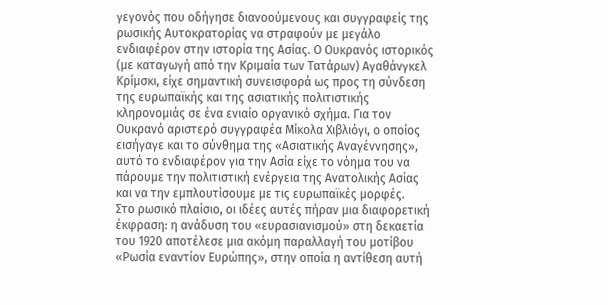γεγονός που οδήγησε διανοούμενους και συγγραφείς της ρωσικής Αυτοκρατορίας να στραφούν με μεγάλο ενδιαφέρον στην ιστορία της Ασίας. Ο Ουκρανός ιστορικός (με καταγωγή από την Κριμαία των Τατάρων) Αγαθάνγκελ Κρίμσκι, είχε σημαντική συνεισφορά ως προς τη σύνδεση της ευρωπαϊκής και της ασιατικής πολιτιστικής κληρονομιάς σε ένα ενιαίο οργανικό σχήμα. Για τον Ουκρανό αριστερό συγγραφέα Μίκολα Χιβλιόγι, ο οποίος εισήγαγε και το σύνθημα της «Ασιατικής Αναγέννησης», αυτό το ενδιαφέρον για την Ασία είχε το νόημα του να πάρουμε την πολιτιστική ενέργεια της Ανατολικής Ασίας και να την εμπλουτίσουμε με τις ευρωπαϊκές μορφές.
Στο ρωσικό πλαίσιο, οι ιδέες αυτές πήραν μια διαφορετική έκφραση: η ανάδυση του «ευρασιανισμού» στη δεκαετία του 1920 αποτέλεσε μια ακόμη παραλλαγή του μοτίβου «Ρωσία εναντίον Ευρώπης», στην οποία η αντίθεση αυτή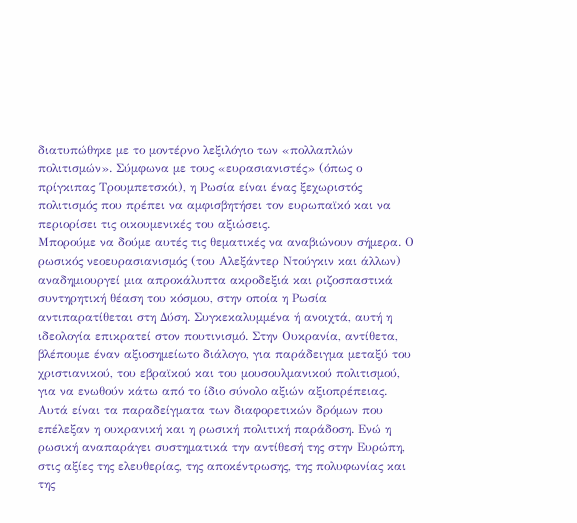διατυπώθηκε με το μοντέρνο λεξιλόγιο των «πολλαπλών πολιτισμών». Σύμφωνα με τους «ευρασιανιστές» (όπως ο πρίγκιπας Τρουμπετσκόι), η Ρωσία είναι ένας ξεχωριστός πολιτισμός που πρέπει να αμφισβητήσει τον ευρωπαϊκό και να περιορίσει τις οικουμενικές του αξιώσεις.
Μπορούμε να δούμε αυτές τις θεματικές να αναβιώνουν σήμερα. Ο ρωσικός νεοευρασιανισμός (του Αλεξάντερ Ντούγκιν και άλλων) αναδημιουργεί μια απροκάλυπτα ακροδεξιά και ριζοσπαστικά συντηρητική θέαση του κόσμου, στην οποία η Ρωσία αντιπαρατίθεται στη Δύση. Συγκεκαλυμμένα ή ανοιχτά, αυτή η ιδεολογία επικρατεί στον πουτινισμό. Στην Ουκρανία, αντίθετα, βλέπουμε έναν αξιοσημείωτο διάλογο, για παράδειγμα μεταξύ του χριστιανικού, του εβραϊκού και του μουσουλμανικού πολιτισμού, για να ενωθούν κάτω από το ίδιο σύνολο αξιών αξιοπρέπειας.
Αυτά είναι τα παραδείγματα των διαφορετικών δρόμων που επέλεξαν η ουκρανική και η ρωσική πολιτική παράδοση. Ενώ η ρωσική αναπαράγει συστηματικά την αντίθεσή της στην Ευρώπη, στις αξίες της ελευθερίας, της αποκέντρωσης, της πολυφωνίας και της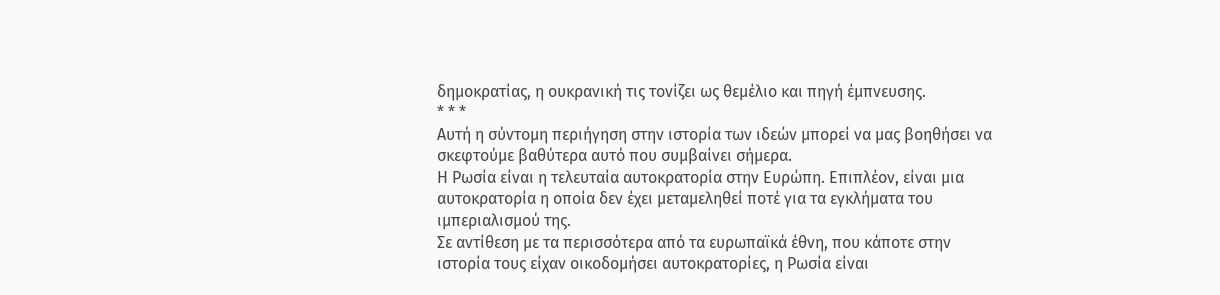δημοκρατίας, η ουκρανική τις τονίζει ως θεμέλιο και πηγή έμπνευσης.
* * *
Αυτή η σύντομη περιήγηση στην ιστορία των ιδεών μπορεί να μας βοηθήσει να σκεφτούμε βαθύτερα αυτό που συμβαίνει σήμερα.
Η Ρωσία είναι η τελευταία αυτοκρατορία στην Ευρώπη. Επιπλέον, είναι μια αυτοκρατορία η οποία δεν έχει μεταμεληθεί ποτέ για τα εγκλήματα του ιμπεριαλισμού της.
Σε αντίθεση με τα περισσότερα από τα ευρωπαϊκά έθνη, που κάποτε στην ιστορία τους είχαν οικοδομήσει αυτοκρατορίες, η Ρωσία είναι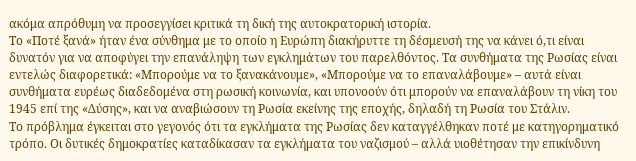ακόμα απρόθυμη να προσεγγίσει κριτικά τη δική της αυτοκρατορική ιστορία.
Το «Ποτέ ξανά» ήταν ένα σύνθημα με το οποίο η Ευρώπη διακήρυττε τη δέσμευσή της να κάνει ό,τι είναι δυνατόν για να αποφύγει την επανάληψη των εγκλημάτων του παρελθόντος. Τα συνθήματα της Ρωσίας είναι εντελώς διαφορετικά: «Μπορούμε να το ξανακάνουμε», «Μπορούμε να το επαναλάβουμε» – αυτά είναι συνθήματα ευρέως διαδεδομένα στη ρωσική κοινωνία, και υπονοούν ότι μπορούν να επαναλάβουν τη νίκη του 1945 επί της «Δύσης», και να αναβιώσουν τη Ρωσία εκείνης της εποχής, δηλαδή τη Ρωσία του Στάλιν.
Το πρόβλημα έγκειται στο γεγονός ότι τα εγκλήματα της Ρωσίας δεν καταγγέλθηκαν ποτέ με κατηγορηματικό τρόπο. Οι δυτικές δημοκρατίες καταδίκασαν τα εγκλήματα του ναζισμού – αλλά υιοθέτησαν την επικίνδυνη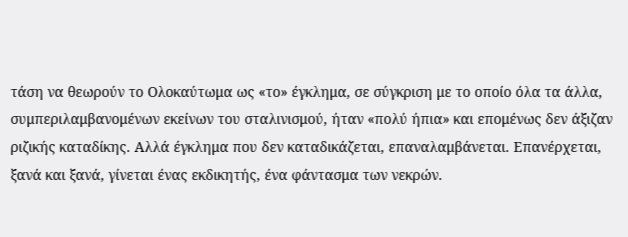τάση να θεωρούν το Ολοκαύτωμα ως «το» έγκλημα, σε σύγκριση με το οποίο όλα τα άλλα, συμπεριλαμβανομένων εκείνων του σταλινισμού, ήταν «πολύ ήπια» και επομένως δεν άξιζαν ριζικής καταδίκης. Αλλά έγκλημα που δεν καταδικάζεται, επαναλαμβάνεται. Επανέρχεται, ξανά και ξανά, γίνεται ένας εκδικητής, ένα φάντασμα των νεκρών.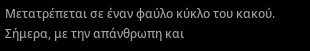Μετατρέπεται σε έναν φαύλο κύκλο του κακού. Σήμερα, με την απάνθρωπη και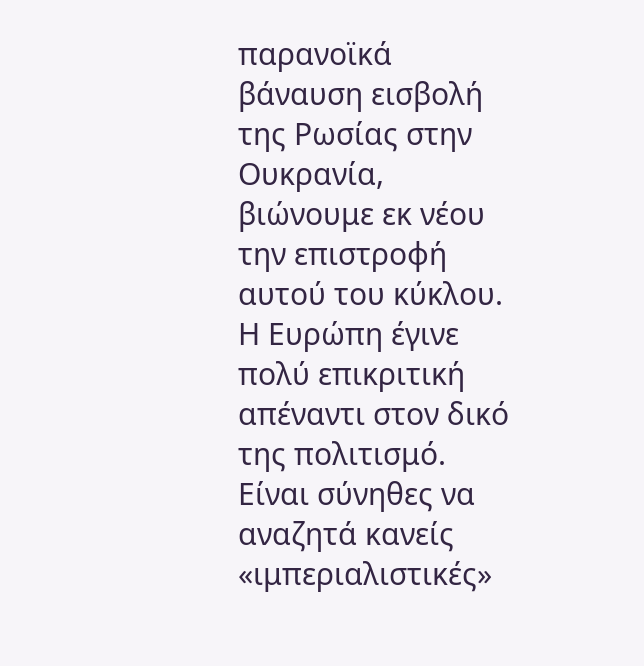παρανοϊκά βάναυση εισβολή της Ρωσίας στην Ουκρανία, βιώνουμε εκ νέου την επιστροφή αυτού του κύκλου.
Η Ευρώπη έγινε πολύ επικριτική απέναντι στον δικό της πολιτισμό. Είναι σύνηθες να αναζητά κανείς «ιμπεριαλιστικές»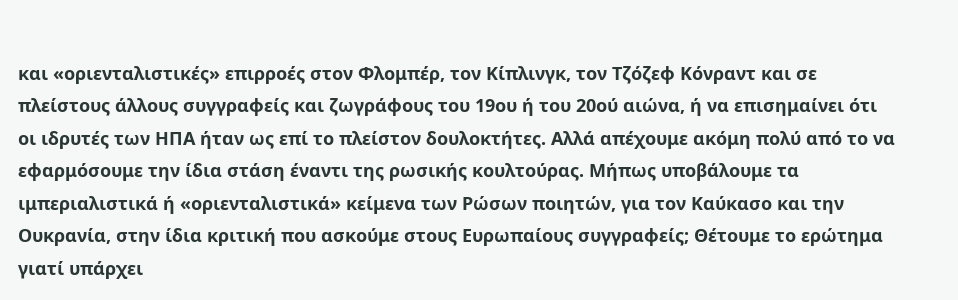και «οριενταλιστικές» επιρροές στον Φλομπέρ, τον Κίπλινγκ, τον Τζόζεφ Κόνραντ και σε πλείστους άλλους συγγραφείς και ζωγράφους του 19ου ή του 20ού αιώνα, ή να επισημαίνει ότι οι ιδρυτές των ΗΠΑ ήταν ως επί το πλείστον δουλοκτήτες. Αλλά απέχουμε ακόμη πολύ από το να εφαρμόσουμε την ίδια στάση έναντι της ρωσικής κουλτούρας. Μήπως υποβάλουμε τα ιμπεριαλιστικά ή «οριενταλιστικά» κείμενα των Ρώσων ποιητών, για τον Καύκασο και την Ουκρανία, στην ίδια κριτική που ασκούμε στους Ευρωπαίους συγγραφείς; Θέτουμε το ερώτημα γιατί υπάρχει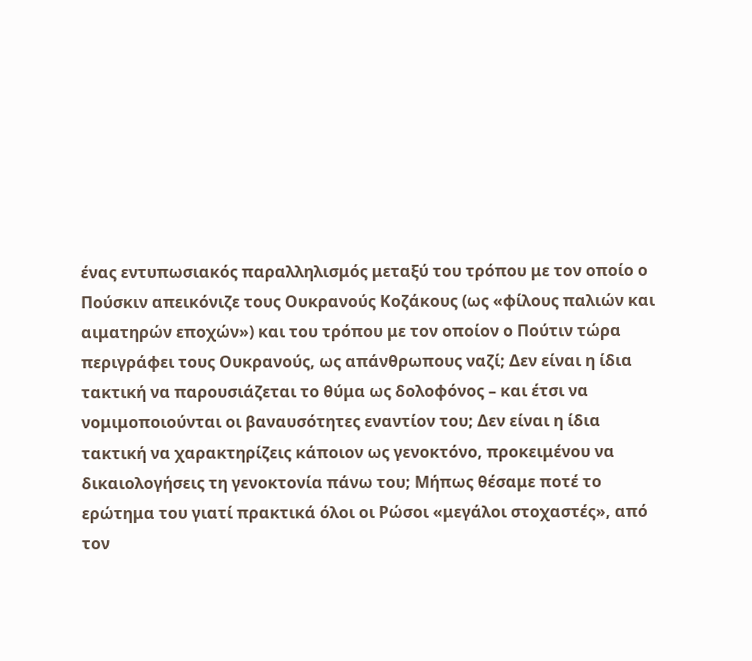ένας εντυπωσιακός παραλληλισμός μεταξύ του τρόπου με τον οποίο ο Πούσκιν απεικόνιζε τους Ουκρανούς Κοζάκους (ως «φίλους παλιών και αιματηρών εποχών») και του τρόπου με τον οποίον ο Πούτιν τώρα περιγράφει τους Ουκρανούς, ως απάνθρωπους ναζί; Δεν είναι η ίδια τακτική να παρουσιάζεται το θύμα ως δολοφόνος – και έτσι να νομιμοποιούνται οι βαναυσότητες εναντίον του; Δεν είναι η ίδια τακτική να χαρακτηρίζεις κάποιον ως γενοκτόνο, προκειμένου να δικαιολογήσεις τη γενοκτονία πάνω του; Μήπως θέσαμε ποτέ το ερώτημα του γιατί πρακτικά όλοι οι Ρώσοι «μεγάλοι στοχαστές», από τον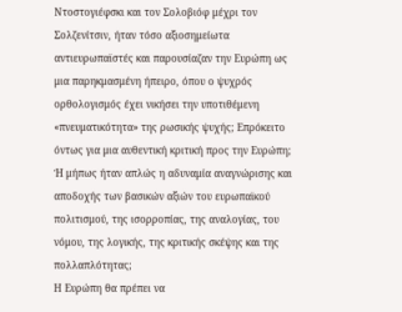Ντοστογιέφσκι και τον Σολοβιόφ μέχρι τον Σολζενίτσιν, ήταν τόσο αξιοσημείωτα αντιευρωπαϊστές και παρουσίαζαν την Ευρώπη ως μια παρηκμασμένη ήπειρο, όπου ο ψυχρός ορθολογισμός έχει νικήσει την υποτιθέμενη «πνευματικότητα» της ρωσικής ψυχής; Επρόκειτο όντως για μια αυθεντική κριτική προς την Ευρώπη; Ή μήπως ήταν απλώς η αδυναμία αναγνώρισης και αποδοχής των βασικών αξιών του ευρωπαϊκού πολιτισμού, της ισορροπίας, της αναλογίας, του νόμου, της λογικής, της κριτικής σκέψης και της πολλαπλότητας;
Η Ευρώπη θα πρέπει να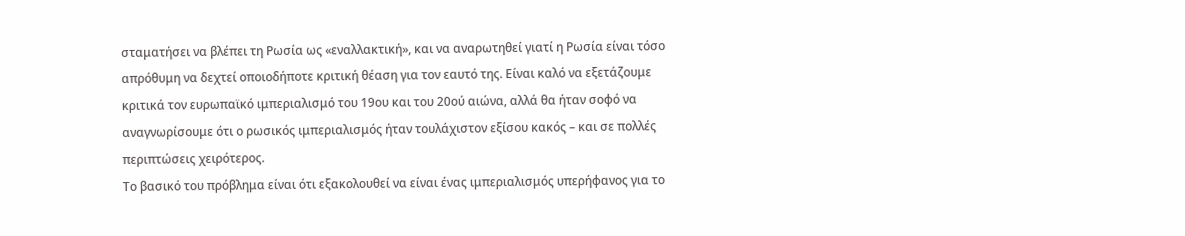σταματήσει να βλέπει τη Ρωσία ως «εναλλακτική», και να αναρωτηθεί γιατί η Ρωσία είναι τόσο απρόθυμη να δεχτεί οποιοδήποτε κριτική θέαση για τον εαυτό της. Είναι καλό να εξετάζουμε κριτικά τον ευρωπαϊκό ιμπεριαλισμό του 19ου και του 20ού αιώνα, αλλά θα ήταν σοφό να αναγνωρίσουμε ότι ο ρωσικός ιμπεριαλισμός ήταν τουλάχιστον εξίσου κακός – και σε πολλές περιπτώσεις χειρότερος.
Το βασικό του πρόβλημα είναι ότι εξακολουθεί να είναι ένας ιμπεριαλισμός υπερήφανος για το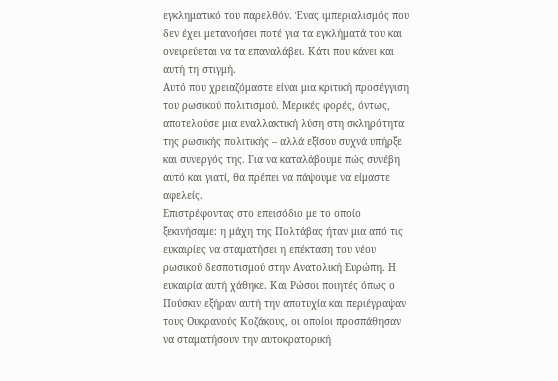εγκληματικό του παρελθόν. Ένας ιμπεριαλισμός που δεν έχει μετανοήσει ποτέ για τα εγκλήματά του και ονειρεύεται να τα επαναλάβει. Κάτι που κάνει και αυτή τη στιγμή.
Αυτό που χρειαζόμαστε είναι μια κριτική προσέγγιση του ρωσικού πολιτισμού. Μερικές φορές, όντως, αποτελούσε μια εναλλακτική λύση στη σκληρότητα της ρωσικής πολιτικής – αλλά εξίσου συχνά υπήρξε και συνεργός της. Για να καταλάβουμε πώς συνέβη αυτό και γιατί, θα πρέπει να πάψουμε να είμαστε αφελείς.
Επιστρέφοντας στο επεισόδιο με το οποίο ξεκινήσαμε: η μάχη της Πολτάβας ήταν μια από τις ευκαιρίες να σταματήσει η επέκταση του νέου ρωσικού δεσποτισμού στην Ανατολική Ευρώπη. Η ευκαιρία αυτή χάθηκε. Και Ρώσοι ποιητές όπως ο Πούσκιν εξήραν αυτή την αποτυχία και περιέγραψαν τους Ουκρανούς Κοζάκους, οι οποίοι προσπάθησαν να σταματήσουν την αυτοκρατορική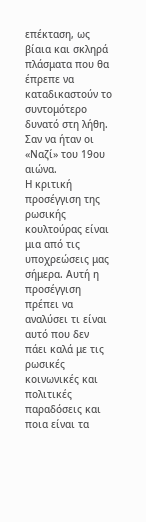επέκταση, ως βίαια και σκληρά πλάσματα που θα έπρεπε να καταδικαστούν το συντομότερο δυνατό στη λήθη. Σαν να ήταν οι «Ναζί» του 19ου αιώνα.
Η κριτική προσέγγιση της ρωσικής κουλτούρας είναι μια από τις υποχρεώσεις μας σήμερα. Αυτή η προσέγγιση πρέπει να αναλύσει τι είναι αυτό που δεν πάει καλά με τις ρωσικές κοινωνικές και πολιτικές παραδόσεις και ποια είναι τα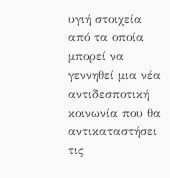υγιή στοιχεία από τα οποία μπορεί να γεννηθεί μια νέα αντιδεσποτική κοινωνία που θα αντικαταστήσει τις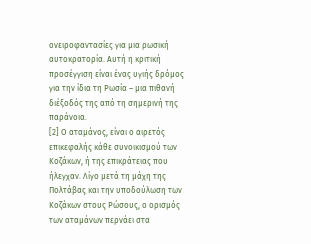ονειροφαντασίες για μια ρωσική αυτοκρατορία. Αυτή η κριτική προσέγγιση είναι ένας υγιής δρόμος για την ίδια τη Ρωσία – μια πιθανή διέξοδός της από τη σημερινή της παράνοια.
[2] Ο αταμάνος, είναι ο αιρετός επικεφαλής κάθε συνοικισμού των Κοζάκων, ή της επικράτειας που ήλεγχαν. Λίγο μετά τη μάχη της Πολτάβας και την υποδούλωση των Κοζάκων στους Ρώσους, ο ορισμός των αταμάνων περνάει στα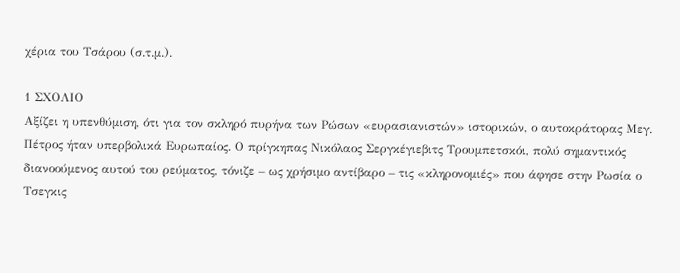χέρια του Τσάρου (σ.τ.μ.).

1 ΣΧΟΛΙΟ
Αξίζει η υπενθύμιση, ότι για τον σκληρό πυρήνα των Ρώσων «ευρασιανιστών» ιστορικών, ο αυτοκράτορας Μεγ. Πέτρος ήταν υπερβολικά Ευρωπαίος. Ο πρίγκηπας Νικόλαος Σεργκέγιεβιτς Τρουμπετσκόι, πολύ σημαντικός διανοούμενος αυτού του ρεύματος, τόνιζε – ως χρήσιμο αντίβαρο – τις «κληρονομιές» που άφησε στην Ρωσία ο Τσεγκις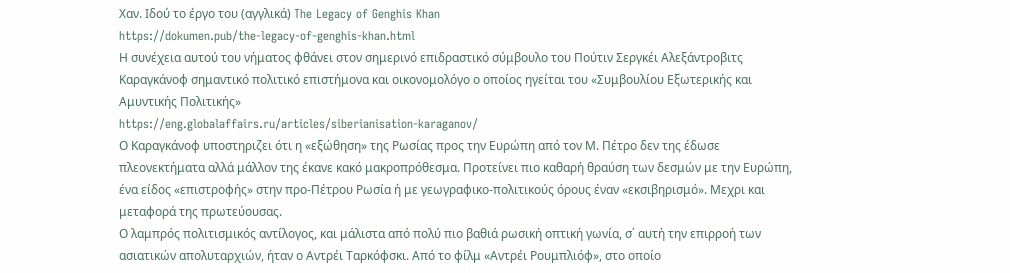Χαν. Ιδού το έργο του (αγγλικά) The Legacy of Genghis Khan
https://dokumen.pub/the-legacy-of-genghis-khan.html
Η συνέχεια αυτού του νήματος φθάνει στον σημερινό επιδραστικό σύμβουλο του Πούτιν Σεργκέι Αλεξάντροβιτς Καραγκάνοφ σημαντικό πολιτικό επιστήμονα και οικονομολόγο ο οποίος ηγείται του «Συμβουλίου Εξωτερικής και Αμυντικής Πολιτικής»
https://eng.globalaffairs.ru/articles/siberianisation-karaganov/
Ο Καραγκάνοφ υποστηριζει ότι η «εξώθηση» της Ρωσίας προς την Ευρώπη από τον Μ. Πέτρο δεν της έδωσε πλεονεκτήματα αλλά μάλλον της έκανε κακό μακροπρόθεσμα. Προτείνει πιο καθαρή θραύση των δεσμών με την Ευρώπη, ένα είδος «επιστροφής» στην προ-Πέτρου Ρωσία ή με γεωγραφικο-πολιτικούς όρους έναν «εκσιβηρισμό». Μεχρι και μεταφορά της πρωτεύουσας.
Ο λαμπρός πολιτισμικός αντίλογος, και μάλιστα από πολύ πιο βαθιά ρωσική οπτική γωνία, σ΄ αυτή την επιρροή των ασιατικών απολυταρχιών, ήταν ο Αντρέι Ταρκόφσκι. Από το φίλμ «Αντρέι Ρουμπλιόφ», στο οποίο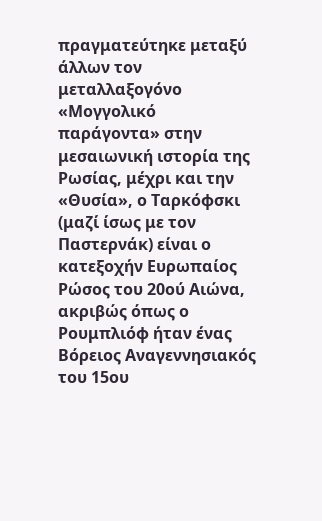πραγματεύτηκε μεταξύ άλλων τον μεταλλαξογόνο «Μογγολικό παράγοντα» στην μεσαιωνική ιστορία της Ρωσίας, μέχρι και την «Θυσία», ο Ταρκόφσκι (μαζί ίσως με τον Παστερνάκ) είναι ο κατεξοχήν Ευρωπαίος Ρώσος του 20ού Αιώνα, ακριβώς όπως ο Ρουμπλιόφ ήταν ένας Βόρειος Αναγεννησιακός του 15ου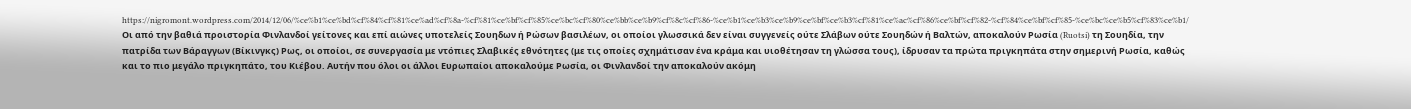https://nigromont.wordpress.com/2014/12/06/%ce%b1%ce%bd%cf%84%cf%81%ce%ad%cf%8a-%cf%81%ce%bf%cf%85%ce%bc%cf%80%ce%bb%ce%b9%cf%8c%cf%86-%ce%b1%ce%b3%ce%b9%ce%bf%ce%b3%cf%81%ce%ac%cf%86%ce%bf%cf%82-%cf%84%ce%bf%cf%85-%ce%bc%ce%b5%cf%83%ce%b1/
Οι από την βαθιά προιστορία Φινλανδοί γείτονες και επί αιώνες υποτελείς Σουηδων ή Ρώσων βασιλέων, οι οποίοι γλωσσικά δεν είναι συγγενείς ούτε Σλάβων ούτε Σουηδών ή Βαλτών, αποκαλούν Ρωσία (Ruotsi) τη Σουηδία, την πατρίδα των Βάραγγων (Βίκινγκς) Ρως, οι οποίοι, σε συνεργασία με ντόπιες Σλαβικές εθνότητες (με τις οποίες σχημάτισαν ένα κράμα και υιοθέτησαν τη γλώσσα τους), ίδρυσαν τα πρώτα πριγκηπάτα στην σημερινή Ρωσία, καθώς και το πιο μεγάλο πριγκηπάτο, του Κιέβου. Αυτήν που όλοι οι άλλοι Ευρωπαίοι αποκαλούμε Ρωσία, οι Φινλανδοί την αποκαλούν ακόμη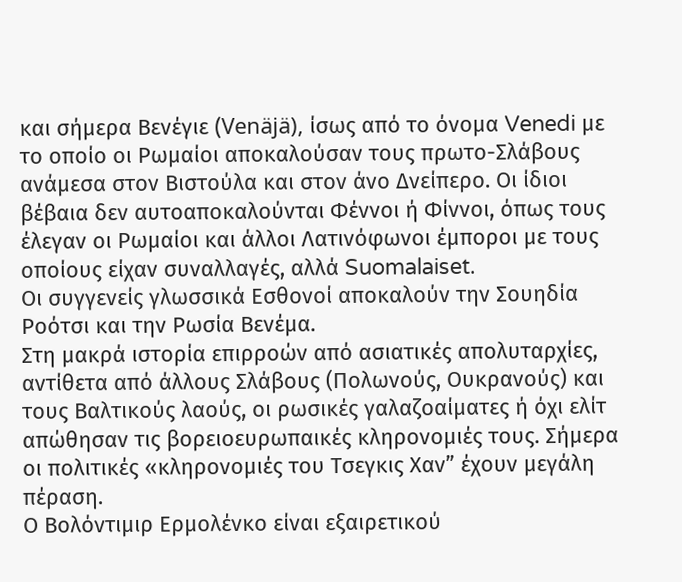και σήμερα Βενέγιε (Venäjä), ίσως από το όνομα Venedi με το οποίο οι Ρωμαίοι αποκαλούσαν τους πρωτο-Σλάβους ανάμεσα στον Βιστούλα και στον άνο Δνείπερο. Οι ίδιοι βέβαια δεν αυτοαποκαλούνται Φέννοι ή Φίννοι, όπως τους έλεγαν οι Ρωμαίοι και άλλοι Λατινόφωνοι έμποροι με τους οποίους είχαν συναλλαγές, αλλά Suomalaiset.
Οι συγγενείς γλωσσικά Εσθονοί αποκαλούν την Σουηδία Ροότσι και την Ρωσία Βενέμα.
Στη μακρά ιστορία επιρροών από ασιατικές απολυταρχίες, αντίθετα από άλλους Σλάβους (Πολωνούς, Ουκρανούς) και τους Βαλτικούς λαούς, οι ρωσικές γαλαζοαίματες ή όχι ελίτ απώθησαν τις βορειοευρωπαικές κληρονομιές τους. Σήμερα οι πολιτικές «κληρονομιές του Τσεγκις Χαν” έχουν μεγάλη πέραση.
Ο Βολόντιμιρ Eρμολένκο είναι εξαιρετικού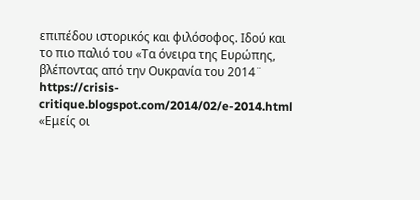επιπέδου ιστορικός και φιλόσοφος. Ιδού και το πιο παλιό του «Τα όνειρα της Ευρώπης, βλέποντας από την Ουκρανία του 2014¨
https://crisis-critique.blogspot.com/2014/02/e-2014.html
«Εμείς οι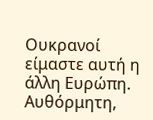Ουκρανοί είμαστε αυτή η άλλη Ευρώπη. Aυθόρμητη,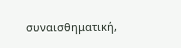συναισθηματική,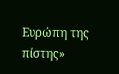Ευρώπη της πίστης»